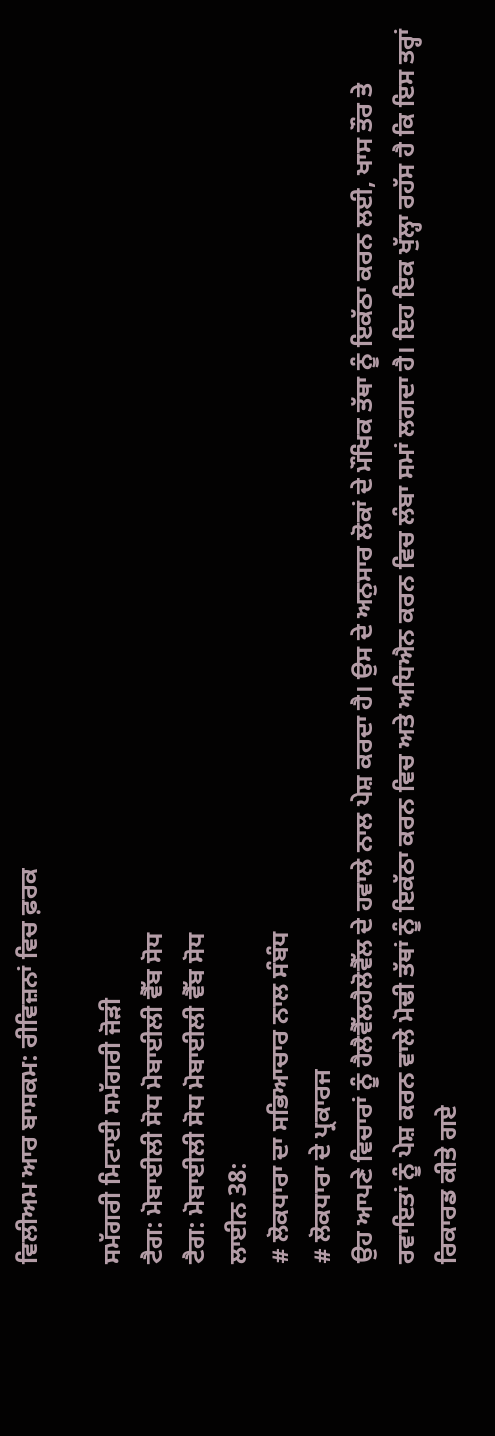ਵਿਲੀਅਮ ਆਰ ਬਾਸਕਮ: ਰੀਵਿਜ਼ਨਾਂ ਵਿਚ ਫ਼ਰਕ

ਸਮੱਗਰੀ ਮਿਟਾਈ ਸਮੱਗਰੀ ਜੋੜੀ
ਟੈਗ: ਮੋਬਾਈਲੀ ਸੋਧ ਮੋਬਾਈਲੀ ਵੈੱਬ ਸੋਧ
ਟੈਗ: ਮੋਬਾਈਲੀ ਸੋਧ ਮੋਬਾਈਲੀ ਵੈੱਬ ਸੋਧ
ਲਾਈਨ 38:
# ਲੋਕਧਾਰਾ ਦਾ ਸਭਿਆਚਾਰ ਨਾਲ ਸੰਬੰਧ
# ਲੋਕਧਾਰਾ ਦੇ ਪ੍ਰਕਾਰਜ
ਉਹ ਆਪਣੇ ਵਿਚਾਰਾਂ ਨੂੰ ਹੈਲੈਵੈੱਲਹੈਲੋਵੈੱਲ ਦੇ ਹਵਾਲੇ ਨਾਲ ਪੇਸ਼ ਕਰਦਾ ਹੈ। ਉਸ ਦੇ ਅਨੁਸਾਰ ਲੋਕਾਂ ਦੇ ਮੌਖਿਕ ਤੱਥਾ ਨੂੰ ਇਕੱਠਾ ਕਰਨ ਲਈ, ਖਾਸ ਤੌਰ ਤੇ ਰਵਾਇਤਾਂ ਨੂੰ ਪੇਸ਼ ਕਰਨ ਵਾਲੇ ਮੋਢੀ ਤੱਥਾਂ ਨੂੰ ਇਕੱਠਾ ਕਰਨ ਵਿਚ ਅਤੇ ਅਧਿਐਨ ਕਰਨ ਵਿਚ ਲੰਬਾ ਸਮਾਂ ਲਗਦਾ ਹੈ। ਇਹ ਇਕ ਖੁੱਲ੍ਹਾ ਰਹੱਸ ਹੈ ਕਿ ਇਸ ਤਰ੍ਹਾਂ ਰਿਕਾਰਡ ਕੀਤੇ ਗਏ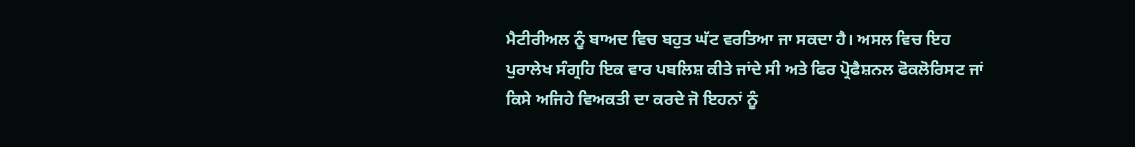ਮੈਟੀਰੀਅਲ ਨੂੰ ਬਾਅਦ ਵਿਚ ਬਹੁਤ ਘੱਟ ਵਰਤਿਆ ਜਾ ਸਕਦਾ ਹੈ। ਅਸਲ ਵਿਚ ਇਹ ਪੁਰਾਲੇਖ ਸੰਗ੍ਰਹਿ ਇਕ ਵਾਰ ਪਬਲਿਸ਼ ਕੀਤੇ ਜਾਂਦੇ ਸੀ ਅਤੇ ਫਿਰ ਪ੍ਰੋਫੈਸ਼ਨਲ ਫੋਕਲੋਰਿਸਟ ਜਾਂ ਕਿਸੇ ਅਜਿਹੇ ਵਿਅਕਤੀ ਦਾ ਕਰਦੇ ਜੋ ਇਹਨਾਂ ਨੂੰ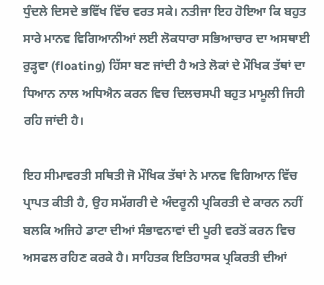ਧੁੰਦਲੇ ਦਿਸਦੇ ਭਵਿੱਖ ਵਿੱਚ ਵਰਤ ਸਕੇ। ਨਤੀਜਾ ਇਹ ਹੋਇਆ ਕਿ ਬਹੁਤ ਸਾਰੇ ਮਾਨਵ ਵਿਗਿਆਨੀਆਂ ਲਈ ਲੋਕਧਾਰਾ ਸਭਿਆਚਾਰ ਦਾ ਅਸਥਾਈ ਰੁੜ੍ਹਵਾ (floating) ਹਿੱਸਾ ਬਣ ਜਾਂਦੀ ਹੈ ਅਤੇ ਲੋਕਾਂ ਦੇ ਮੌਖਿਕ ਤੱਥਾਂ ਦਾ ਧਿਆਨ ਨਾਲ ਅਧਿਐਨ ਕਰਨ ਵਿਚ ਦਿਲਚਸਪੀ ਬਹੁਤ ਮਾਮੂਲੀ ਜਿਹੀ ਰਹਿ ਜਾਂਦੀ ਹੈ।

ਇਹ ਸੀਮਾਵਰਤੀ ਸਥਿਤੀ ਜੋ ਮੌਖਿਕ ਤੱਥਾਂ ਨੇ ਮਾਨਵ ਵਿਗਿਆਨ ਵਿੱਚ ਪ੍ਰਾਪਤ ਕੀਤੀ ਹੈ, ਉਹ ਸਮੱਗਰੀ ਦੇ ਅੰਦਰੂਨੀ ਪ੍ਰਕਿਰਤੀ ਦੇ ਕਾਰਨ ਨਹੀਂ ਬਲਕਿ ਅਜਿਹੇ ਡਾਟਾ ਦੀਆਂ ਸੰਭਾਵਨਾਵਾਂ ਦੀ ਪੂਰੀ ਵਰਤੋਂ ਕਰਨ ਵਿਚ ਅਸਫਲ ਰਹਿਣ ਕਰਕੇ ਹੈ। ਸਾਹਿਤਕ ਇਤਿਹਾਸਕ ਪ੍ਰਕਿਰਤੀ ਦੀਆਂ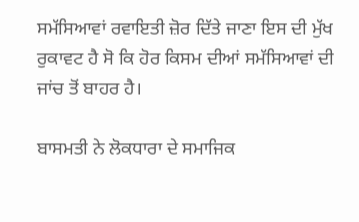ਸਮੱਸਿਆਵਾਂ ਰਵਾਇਤੀ ਜ਼ੋਰ ਦਿੱਤੇ ਜਾਣਾ ਇਸ ਦੀ ਮੁੱਖ ਰੁਕਾਵਟ ਹੈ ਸੋ ਕਿ ਹੋਰ ਕਿਸਮ ਦੀਆਂ ਸਮੱਸਿਆਵਾਂ ਦੀ ਜਾਂਚ ਤੋਂ ਬਾਹਰ ਹੈ।

ਬਾਸਮਤੀ ਨੇ ਲੋਕਧਾਰਾ ਦੇ ਸਮਾਜਿਕ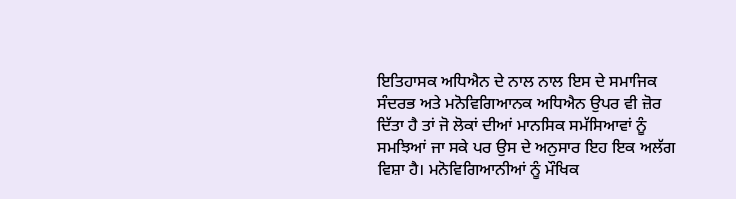ਇਤਿਹਾਸਕ ਅਧਿਐਨ ਦੇ ਨਾਲ ਨਾਲ ਇਸ ਦੇ ਸਮਾਜਿਕ ਸੰਦਰਭ ਅਤੇ ਮਨੋਵਿਗਿਆਨਕ ਅਧਿਐਨ ਉਪਰ ਵੀ ਜ਼ੋਰ ਦਿੱਤਾ ਹੈ ਤਾਂ ਜੋ ਲੋਕਾਂ ਦੀਆਂ ਮਾਨਸਿਕ ਸਮੱਸਿਆਵਾਂ ਨੂੰ ਸਮਝਿਆਂ ਜਾ ਸਕੇ ਪਰ ਉਸ ਦੇ ਅਨੁਸਾਰ ਇਹ ਇਕ ਅਲੱਗ ਵਿਸ਼ਾ ਹੈ। ਮਨੋਵਿਗਿਆਨੀਆਂ ਨੂੰ ਮੌਖਿਕ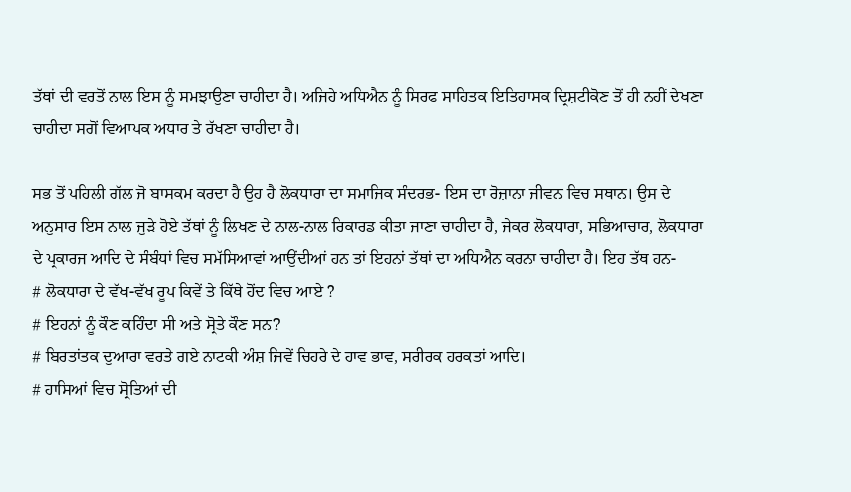ਤੱਥਾਂ ਦੀ ਵਰਤੋਂ ਨਾਲ ਇਸ ਨੂੰ ਸਮਝਾਉਣਾ ਚਾਹੀਦਾ ਹੈ। ਅਜਿਹੇ ਅਧਿਐਨ ਨੂੰ ਸਿਰਫ ਸਾਹਿਤਕ ਇਤਿਹਾਸਕ ਦ੍ਰਿਸ਼ਟੀਕੋਣ ਤੋਂ ਹੀ ਨਹੀਂ ਦੇਖਣਾ ਚਾਹੀਦਾ ਸਗੋਂ ਵਿਆਪਕ ਅਧਾਰ ਤੇ ਰੱਖਣਾ ਚਾਹੀਦਾ ਹੈ।

ਸਭ ਤੋਂ ਪਹਿਲੀ ਗੱਲ ਜੋ ਬਾਸਕਮ ਕਰਦਾ ਹੈ ਉਹ ਹੈ ਲੋਕਧਾਰਾ ਦਾ ਸਮਾਜਿਕ ਸੰਦਰਭ- ਇਸ ਦਾ ਰੋਜ਼ਾਨਾ ਜੀਵਨ ਵਿਚ ਸਥਾਨ। ਉਸ ਦੇ ਅਨੁਸਾਰ ਇਸ ਨਾਲ ਜੁੜੇ ਹੋਏ ਤੱਥਾਂ ਨੂੰ ਲਿਖਣ ਦੇ ਨਾਲ-ਨਾਲ ਰਿਕਾਰਡ ਕੀਤਾ ਜਾਣਾ ਚਾਹੀਦਾ ਹੈ, ਜੇਕਰ ਲੋਕਧਾਰਾ, ਸਭਿਆਚਾਰ, ਲੋਕਧਾਰਾ ਦੇ ਪ੍ਰਕਾਰਜ ਆਦਿ ਦੇ ਸੰਬੰਧਾਂ ਵਿਚ ਸਮੱਸਿਆਵਾਂ ਆਉਂਦੀਆਂ ਹਨ ਤਾਂ ਇਹਨਾਂ ਤੱਥਾਂ ਦਾ ਅਧਿਐਨ ਕਰਨਾ ਚਾਹੀਦਾ ਹੈ। ਇਹ ਤੱਥ ਹਨ-
# ਲੋਕਧਾਰਾ ਦੇ ਵੱਖ-ਵੱਖ ਰੂਪ ਕਿਵੇਂ ਤੇ ਕਿੱਥੇ ਹੋਂਦ ਵਿਚ ਆਏ ?
# ਇਹਨਾਂ ਨੂੰ ਕੌਣ ਕਹਿੰਦਾ ਸੀ ਅਤੇ ਸ੍ਰੋਤੇ ਕੌਣ ਸਨ?
# ਬਿਰਤਾਂਤਕ ਦੁਆਰਾ ਵਰਤੇ ਗਏ ਨਾਟਕੀ ਅੰਸ਼ ਜਿਵੇਂ ਚਿਹਰੇ ਦੇ ਹਾਵ ਭਾਵ, ਸਰੀਰਕ ਹਰਕਤਾਂ ਆਦਿ।
# ਹਾਸਿਆਂ ਵਿਚ ਸ੍ਰੋਤਿਆਂ ਦੀ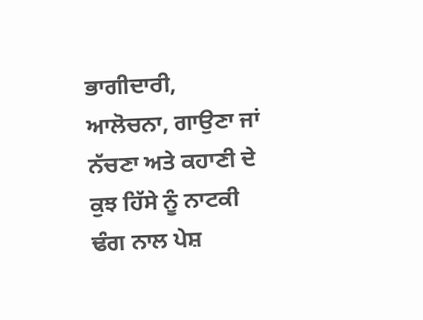ਭਾਗੀਦਾਰੀ, ਆਲੋਚਨਾ, ਗਾਉਣਾ ਜਾਂ ਨੱਚਣਾ ਅਤੇ ਕਹਾਣੀ ਦੇ ਕੁਝ ਹਿੱਸੇ ਨੂੰ ਨਾਟਕੀ ਢੰਗ ਨਾਲ ਪੇਸ਼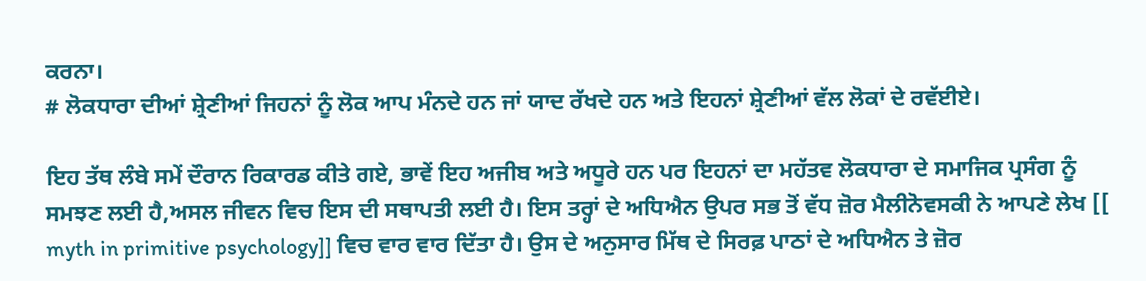ਕਰਨਾ।
# ਲੋਕਧਾਰਾ ਦੀਆਂ ਸ਼੍ਰੇਣੀਆਂ ਜਿਹਨਾਂ ਨੂੰ ਲੋਕ ਆਪ ਮੰਨਦੇ ਹਨ ਜਾਂ ਯਾਦ ਰੱਖਦੇ ਹਨ ਅਤੇ ਇਹਨਾਂ ਸ਼੍ਰੇਣੀਆਂ ਵੱਲ ਲੋਕਾਂ ਦੇ ਰਵੱਈਏ।

ਇਹ ਤੱਥ ਲੰਬੇ ਸਮੇਂ ਦੌਰਾਨ ਰਿਕਾਰਡ ਕੀਤੇ ਗਏ, ਭਾਵੇਂ ਇਹ ਅਜੀਬ ਅਤੇ ਅਧੂਰੇ ਹਨ ਪਰ ਇਹਨਾਂ ਦਾ ਮਹੱਤਵ ਲੋਕਧਾਰਾ ਦੇ ਸਮਾਜਿਕ ਪ੍ਰਸੰਗ ਨੂੰ ਸਮਝਣ ਲਈ ਹੈ,ਅਸਲ ਜੀਵਨ ਵਿਚ ਇਸ ਦੀ ਸਥਾਪਤੀ ਲਈ ਹੈ। ਇਸ ਤਰ੍ਹਾਂ ਦੇ ਅਧਿਐਨ ਉਪਰ ਸਭ ਤੋਂ ਵੱਧ ਜ਼ੋਰ ਮੈਲੀਨੋਵਸਕੀ ਨੇ ਆਪਣੇ ਲੇਖ [[ myth in primitive psychology]] ਵਿਚ ਵਾਰ ਵਾਰ ਦਿੱਤਾ ਹੈ। ਉਸ ਦੇ ਅਨੁਸਾਰ ਮਿੱਥ ਦੇ ਸਿਰਫ਼ ਪਾਠਾਂ ਦੇ ਅਧਿਐਨ ਤੇ ਜ਼ੋਰ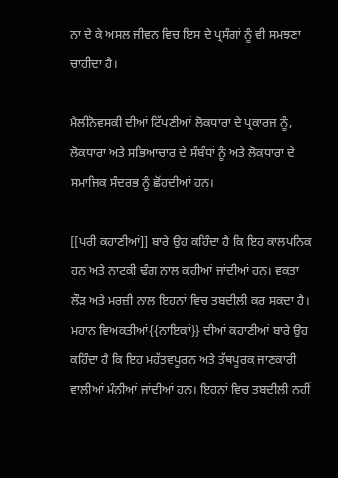ਨਾ ਦੇ ਕੇ ਅਸਲ ਜੀਵਨ ਵਿਚ ਇਸ ਦੇ ਪ੍ਰਸੰਗਾਂ ਨੂੰ ਵੀ ਸਮਝਣਾ ਚਾਹੀਦਾ ਹੈ।

ਮੈਲੀਨੋਵਸਕੀ ਦੀਆਂ ਟਿੱਪਣੀਆਂ ਲੋਕਧਾਰਾ ਦੇ ਪ੍ਰਕਾਰਜ ਨੂੰ, ਲੋਕਧਾਰਾ ਅਤੇ ਸਭਿਆਚਾਰ ਦੇ ਸੰਬੰਧਾਂ ਨੂੰ ਅਤੇ ਲੋਕਧਾਰਾ ਦੇ ਸਮਾਜਿਕ ਸੰਦਰਭ ਨੂੰ ਛੋਂਹਦੀਆਂ ਹਨ।

[[ਪਰੀ ਕਹਾਣੀਆਂ]] ਬਾਰੇ ਉਹ ਕਹਿੰਦਾ ਹੈ ਕਿ ਇਹ ਕਾਲਪਨਿਕ ਹਨ ਅਤੇ ਨਾਟਕੀ ਢੰਗ ਨਾਲ ਕਹੀਆਂ ਜਾਂਦੀਆਂ ਹਨ। ਵਕਤਾ ਲੌੜ ਅਤੇ ਮਰਜ਼ੀ ਨਾਲ ਇਹਨਾਂ ਵਿਚ ਤਬਦੀਲੀ ਕਰ ਸਕਦਾ ਹੈ।
ਮਹਾਨ ਵਿਅਕਤੀਆਂ{{ਨਾਇਕਾਂ}} ਦੀਆਂ ਕਹਾਣੀਆਂ ਬਾਰੇ ਉਹ ਕਹਿੰਦਾ ਹੈ ਕਿ ਇਹ ਮਹੱਤਵਪੂਰਨ ਅਤੇ ਤੱਥਪੂਰਕ ਜਾਣਕਾਰੀ ਵਾਲੀਆਂ ਮੰਨੀਆਂ ਜਾਂਦੀਆਂ ਹਨ। ਇਹਨਾਂ ਵਿਚ ਤਬਦੀਲੀ ਨਹੀਂ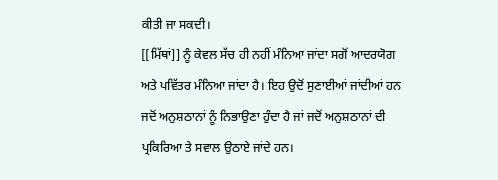ਕੀਤੀ ਜਾ ਸਕਦੀ।
[[ਮਿੱਥਾਂ]] ਨੂੰ ਕੇਵਲ ਸੱਚ ਹੀ ਨਹੀਂ ਮੰਨਿਆ ਜਾਂਦਾ ਸਗੋਂ ਆਦਰਯੋਗ ਅਤੇ ਪਵਿੱਤਰ ਮੰਨਿਆ ਜਾਂਦਾ ਹੈ। ਇਹ ਉਦੋਂ ਸੁਣਾਈਆਂ ਜਾਂਦੀਆਂ ਹਨ ਜਦੋਂ ਅਨੁਸ਼ਠਾਨਾਂ ਨੂੰ ਨਿਭਾਉਣਾ ਹੁੰਦਾ ਹੈ ਜਾਂ ਜਦੋਂ ਅਨੁਸ਼ਠਾਨਾਂ ਦੀ ਪ੍ਰਕਿਰਿਆ ਤੇ ਸਵਾਲ ਉਠਾਏ ਜਾਂਦੇ ਹਨ।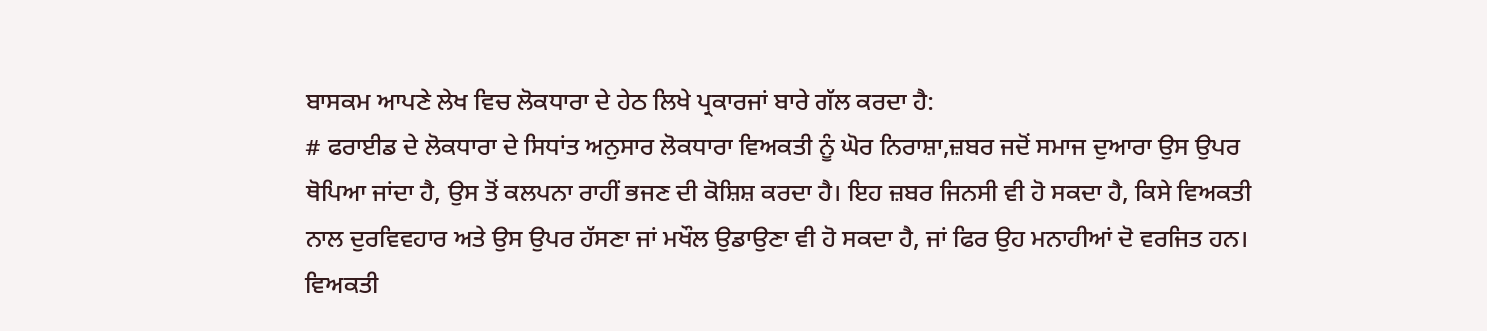ਬਾਸਕਮ ਆਪਣੇ ਲੇਖ ਵਿਚ ਲੋਕਧਾਰਾ ਦੇ ਹੇਠ ਲਿਖੇ ਪ੍ਰਕਾਰਜਾਂ ਬਾਰੇ ਗੱਲ ਕਰਦਾ ਹੈ:
# ਫਰਾਈਡ ਦੇ ਲੋਕਧਾਰਾ ਦੇ ਸਿਧਾਂਤ ਅਨੁਸਾਰ ਲੋਕਧਾਰਾ ਵਿਅਕਤੀ ਨੂੰ ਘੋਰ ਨਿਰਾਸ਼ਾ,ਜ਼ਬਰ ਜਦੋਂ ਸਮਾਜ ਦੁਆਰਾ ਉਸ ਉਪਰ ਥੋਪਿਆ ਜਾਂਦਾ ਹੈ, ਉਸ ਤੋਂ ਕਲਪਨਾ ਰਾਹੀਂ ਭਜਣ ਦੀ ਕੋਸ਼ਿਸ਼ ਕਰਦਾ ਹੈ। ਇਹ ਜ਼ਬਰ ਜਿਨਸੀ ਵੀ ਹੋ ਸਕਦਾ ਹੈ, ਕਿਸੇ ਵਿਅਕਤੀ ਨਾਲ ਦੁਰਵਿਵਹਾਰ ਅਤੇ ਉਸ ਉਪਰ ਹੱਸਣਾ ਜਾਂ ਮਖੌਲ ਉਡਾਉਣਾ ਵੀ ਹੋ ਸਕਦਾ ਹੈ, ਜਾਂ ਫਿਰ ਉਹ ਮਨਾਹੀਆਂ ਦੋ ਵਰਜਿਤ ਹਨ। ਵਿਅਕਤੀ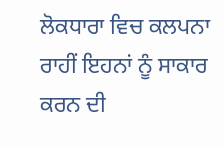ਲੋਕਧਾਰਾ ਵਿਚ ਕਲਪਨਾ ਰਾਹੀਂ ਇਹਨਾਂ ਨੂੰ ਸਾਕਾਰ ਕਰਨ ਦੀ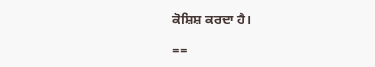ਕੋਸ਼ਿਸ਼ ਕਰਦਾ ਹੈ।

==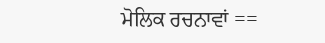ਮੋਲਿਕ ਰਚਨਾਵਾਂ ==